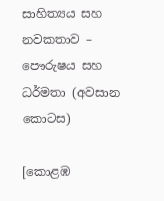සාහිත්‍යය සහ නවකතාව – පෞරුෂය සහ ධර්මතා (අවසාන කොටස)

[කොළඹ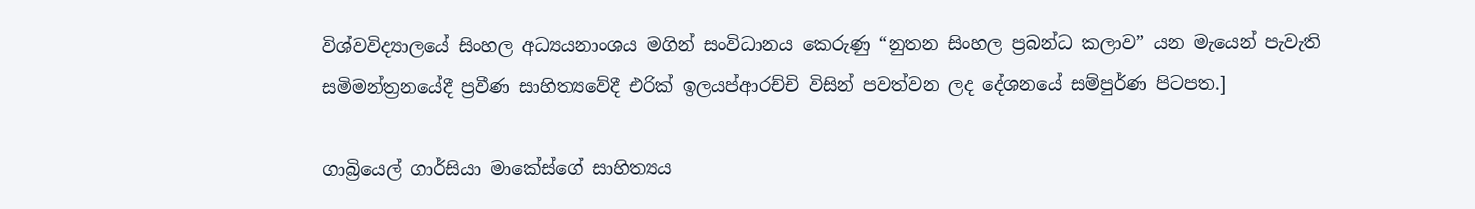විශ්වවිද්‍යාලයේ සිංහල අධ්‍යයනාංශය මගින් සංවිධානය කෙරුණු “නුතන සිංහල ප්‍රබන්ධ කලාව” යන මැයෙන් පැවැති සමිමන්ත්‍රනයේදී ප්‍රවීණ සාහිත්‍යවේදී එරික් ඉලයප්ආරච්චි විසින් පවත්වන ලද දේශනයේ සම්පුර්ණ පිටපත.]

ගාබ්‍රියෙල් ගාර්සියා මාකේස්ගේ සාහිත්‍යය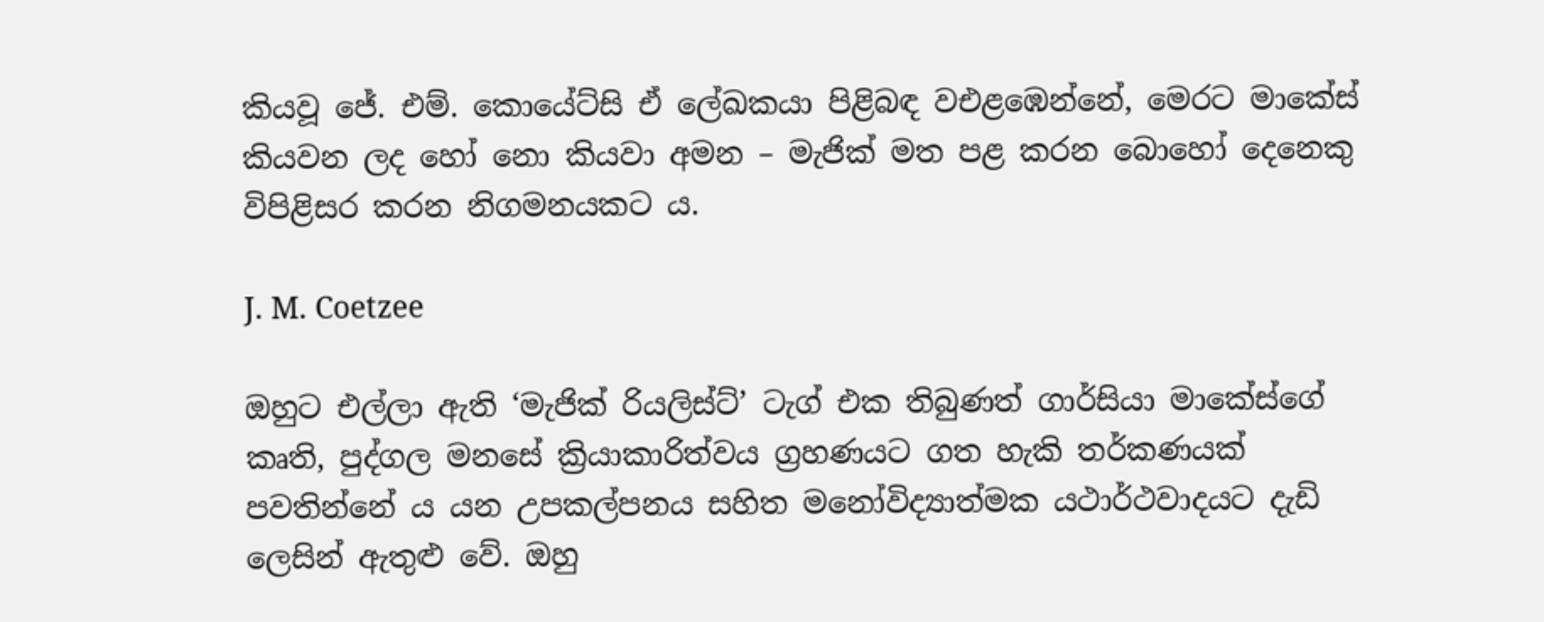කියවූ ජේ. එම්. කොයේට්සි ඒ ලේඛකයා පිළිබඳ වඑළඹෙන්නේ, මෙරට මාකේස් කියවන ලද හෝ නො කියවා අමන – මැජික් මත පළ කරන බොහෝ දෙනෙකු විපිළිසර කරන නිගමනයකට ය.

J. M. Coetzee

ඔහුට එල්ලා ඇති ‘මැජික් රියලිස්ට්’ ටැග් එක තිබුණත් ගාර්සියා මාකේස්ගේ කෘති, පුද්ගල මනසේ ක්‍රියාකාරිත්වය ග්‍රහණයට ගත හැකි තර්කණයක් පවතින්නේ ය යන උපකල්පනය සහිත මනෝවිද්‍යාත්මක යථාර්ථවාදයට දැඩි ලෙසින් ඇතුළු වේ. ඔහු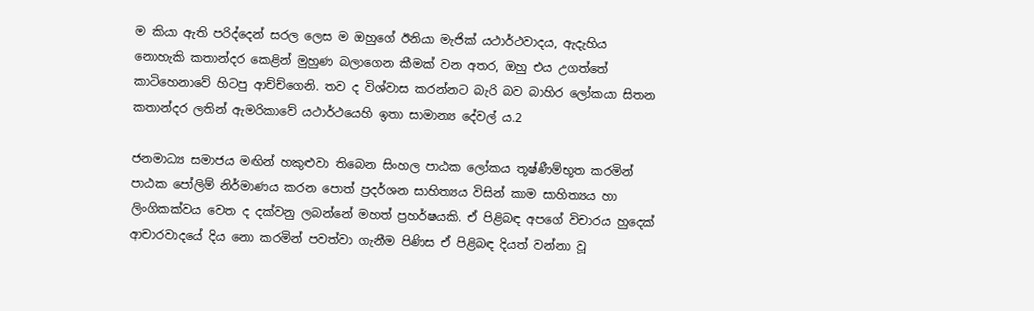ම කියා ඇති පරිද්දෙන් සරල ලෙස ම ඔහුගේ ඊනියා මැජික් යථාර්ථවාදය, ඇදැහිය නොහැකි කතාන්දර කෙළින් මුහුණ බලාගෙන කීමක් වන අතර, ඔහු එය උගත්තේ කාටිහෙනාවේ හිටපු ආච්ච්ගෙනි. තව ද විශ්වාස කරන්නට බැරි බව බාහිර ලෝකයා සිතන කතාන්දර ලතින් ඇමරිකාවේ යථාර්ථයෙහි ඉතා සාමාන්‍ය දේවල් ය.2

ජනමාධ්‍ය සමාජය මඟින් හකුළුවා තිබෙන සිංහල පාඨක ලෝකය තූෂ්ණීම්භූත කරමින් පාඨක පෝලිම් නිර්මාණය කරන පොත් ප්‍රදර්ශන සාහිත්‍යය විසින් කාම සාහිත්‍යය හා ලිංගිකක්වය වෙත ද දක්වනු ලබන්නේ මහත් ප්‍රහර්ෂයකි. ඒ පිළිබඳ අපගේ විචාරය හුදෙක් ආචාරවාදයේ දිය නො කරමින් පවත්වා ගැනීම පිණිස ඒ පිළිබඳ දියත් වන්නා වූ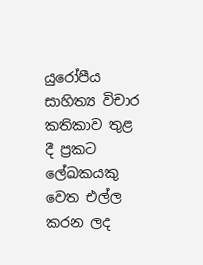යුරෝපීය සාහිත්‍ය විචාර කතිකාව තුළ දී ප්‍රකට ලේඛකයකු වෙත එල්ල කරන ලද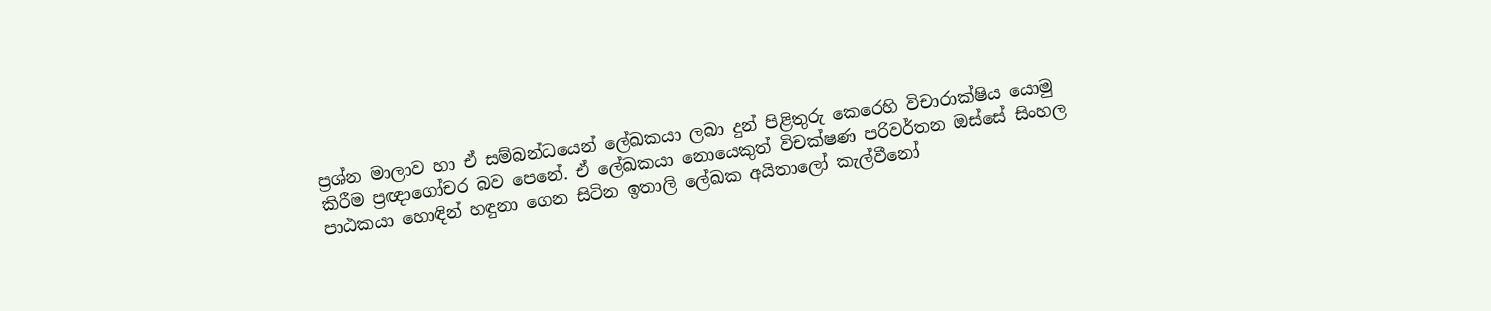ප්‍රශ්න මාලාව හා ඒ සම්බන්ධයෙන් ලේඛකයා ලබා දුන් පිළිතුරු කෙරෙහි විචාරාක්ෂිය යොමු කිරීම ප්‍රඥාගෝචර බව පෙනේ. ඒ ලේඛකයා නොයෙකුත් විචක්ෂණ පරිවර්තන ඔස්සේ සිංහල පාඨකයා හොඳින් හඳුනා ගෙන සිටින ඉතාලි ලේඛක අයිතාලෝ කැල්වීනෝ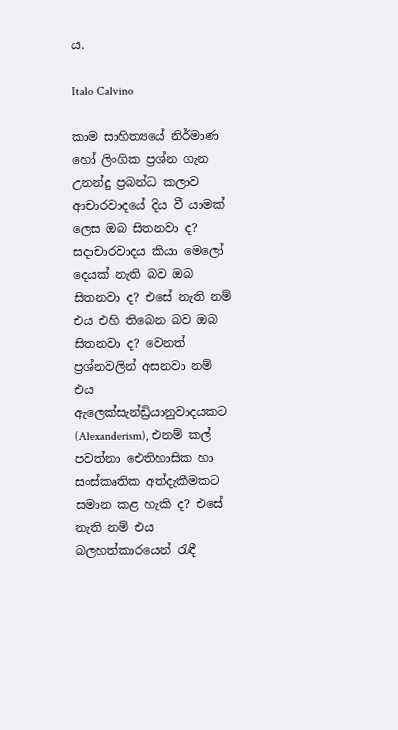ය.

Italo Calvino

කාම සාහිත්‍යයේ නිර්මාණ හෝ ලිංගික ප්‍රශ්න ගැන උනන්දු ප්‍රබන්ධ කලාව ආචාරවාදයේ දිය වී යාමක් ලෙස ඔබ සිතනවා ද? සදාචාරවාදය කියා මෙලෝ දෙයක් නැති බව ඔබ සිතනවා ද? එසේ නැති නම් එය එහි තිබෙන බව ඔබ සිතනවා ද? වෙනත් ප්‍රශ්නවලින් අසනවා නම් එය ඇලෙක්සැන්ඩ්‍රියානුවාදයකට (Alexanderism), එනම් කල් පවත්නා ඓතිහාසික හා සංස්කෘතික අත්දැකීමකට සමාන කළ හැකි ද? එසේ නැති නම් එය බලහත්කාරයෙන් රැඳී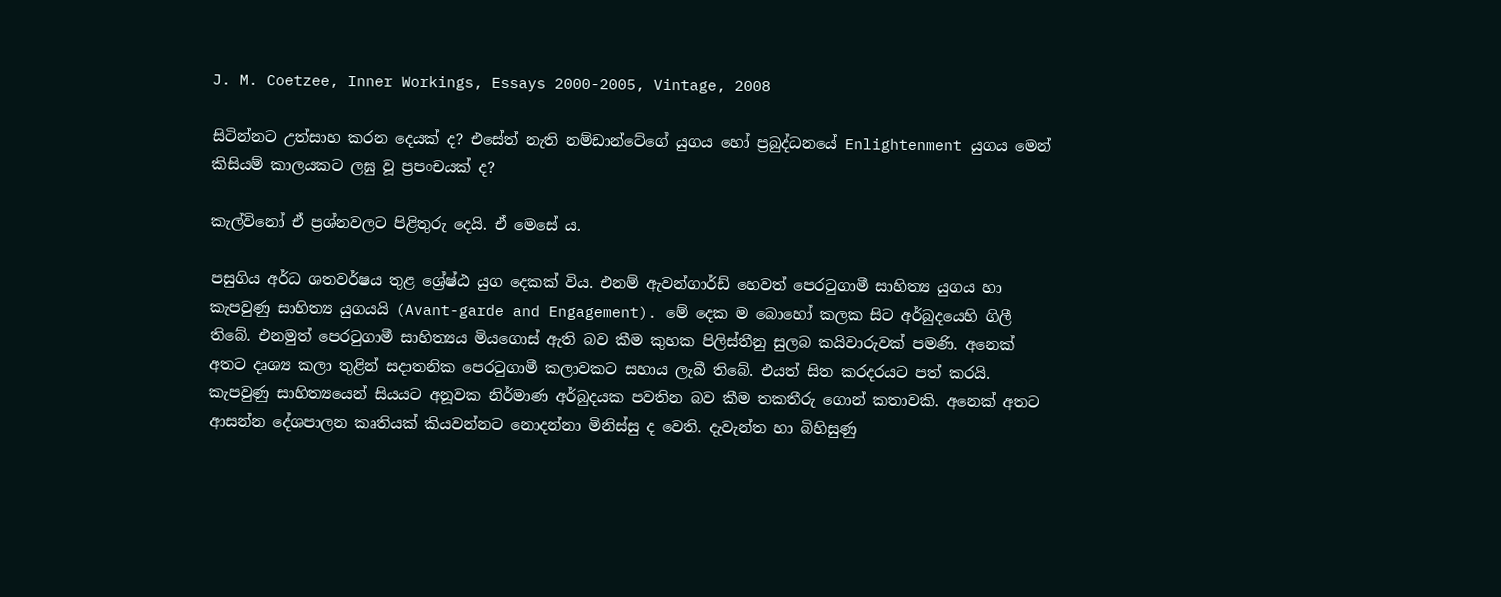J. M. Coetzee, Inner Workings, Essays 2000-2005, Vintage, 2008

සිටින්නට උත්සාහ කරන දෙයක් ද? එසේත් නැති නම්ඩාන්ටේගේ යුගය හෝ ප්‍රබුද්ධනයේ Enlightenment යුගය මෙන් කිසියම් කාලයකට ලඝු වූ ප්‍රපංචයක් ද?

කැල්විනෝ ඒ ප්‍රශ්නවලට පිළිතුරු දෙයි. ඒ මෙසේ ය.

පසුගිය අර්ධ ශතවර්ෂය තුළ ශ්‍රේෂ්ඨ යුග දෙකක් විය. එනම් ඇවන්ගාර්ඩ් හෙවත් පෙරටුගාමී සාහිත්‍ය යුගය හා කැපවුණු සාහිත්‍ය යුගයයි (Avant-garde and Engagement). මේ දෙක ම බොහෝ කලක සිට අර්බුදයෙහි ගිලී තිබේ. එනමුත් පෙරටුගාමී සාහිත්‍යය මියගොස් ඇති බව කීම කුහක පිලිස්තීනු සුලබ කයිවාරුවක් පමණි. අනෙක් අතට දෘශ්‍ය කලා තුළින් සදාතනික පෙරටුගාමී කලාවකට සහාය ලැබී තිබේ. එයත් සිත කරදරයට පත් කරයි. කැපවුණු සාහිත්‍යයෙන් සියයට අනූවක නිර්මාණ අර්බුදයක පවතින බව කීම තකතීරු ගොන් කතාවකි. අනෙක් අතට ආසන්න දේශපාලන කෘතියක් කියවන්නට නොදන්නා මිනිස්සු ද වෙති. දැවැන්ත හා බිහිසුණු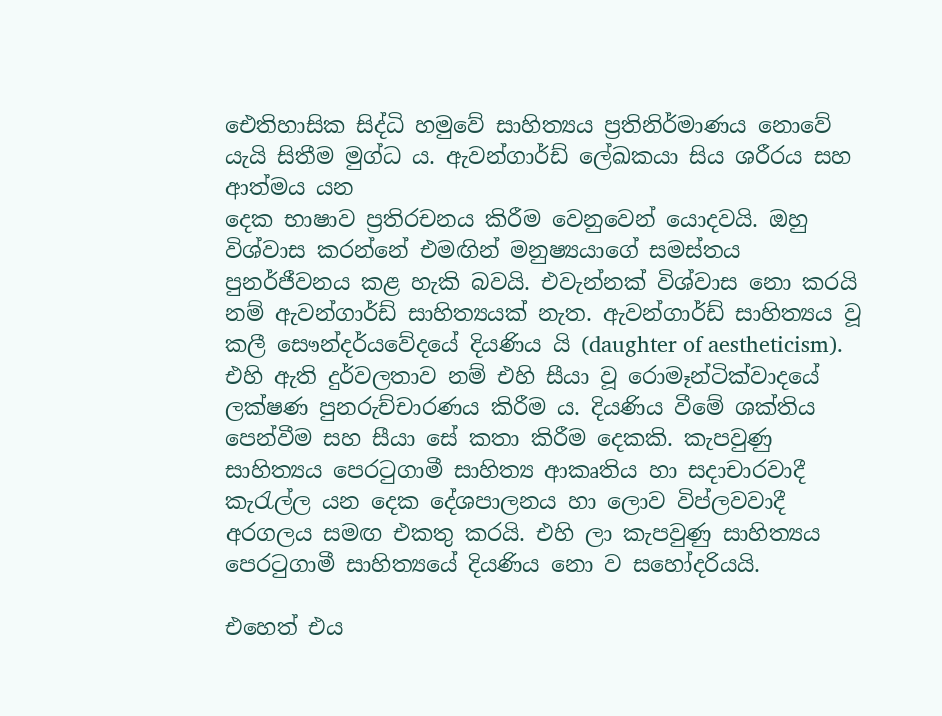ඓතිහාසික සිද්ධි හමුවේ සාහිත්‍යය ප්‍රතිනිර්මාණය නොවේ යැයි සිතීම මුග්ධ ය. ඇවන්ගාර්ඩ් ලේඛකයා සිය ශරීරය සහ ආත්මය යන
දෙක භාෂාව ප්‍රතිරචනය කිරීම වෙනුවෙන් යොදවයි. ඔහු විශ්වාස කරන්නේ එමඟින් මනුෂ්‍යයාගේ සමස්තය පුනර්ජීවනය කළ හැකි බවයි. එවැන්නක් විශ්වාස නො කරයි නම් ඇවන්ගාර්ඩ් සාහිත්‍යයක් නැත. ඇවන්ගාර්ඩ් සාහිත්‍යය වූ කලී සෞන්දර්යවේදයේ දියණිය යි (daughter of aestheticism). එහි ඇති දුර්වලතාව නම් එහි සීයා වූ රොමෑන්ටික්වාදයේ ලක්ෂණ පුනරුච්චාරණය කිරීම ය. දියණිය වීමේ ශක්තිය පෙන්වීම සහ සීයා සේ කතා කිරීම දෙකකි. කැපවුණු සාහිත්‍යය පෙරටුගාමී සාහිත්‍ය ආකෘතිය හා සදාචාරවාදී කැරැල්ල යන දෙක දේශපාලනය හා ලොව විප්ලවවාදී අරගලය සමඟ එකතු කරයි. එහි ලා කැපවුණු සාහිත්‍යය පෙරටුගාමී සාහිත්‍යයේ දියණිය නො ව සහෝදරියයි.

එහෙත් එය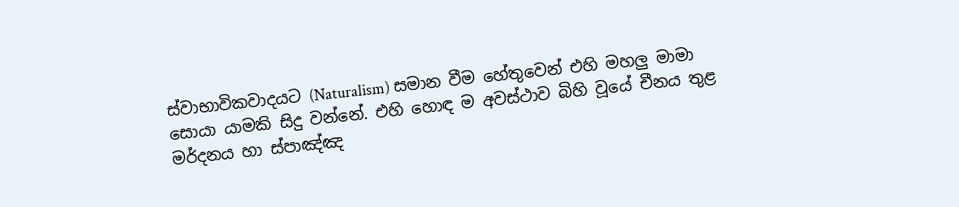ස්වාභාවිකවාදයට (Naturalism) සමාන වීම හේතුවෙන් එහි මහලු මාමා සොයා යාමකි සිදු වන්නේ. එහි හොඳ ම අවස්ථාව බිහි වූයේ චීනය තුළ මර්දනය හා ස්පාඤ්ඤ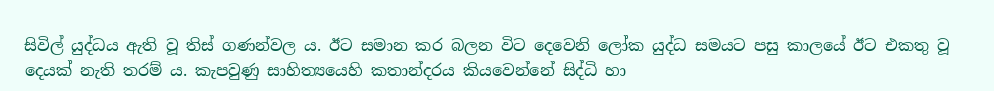සිවිල් යුද්ධය ඇති වූ තිස් ගණන්වල ය. ඊට සමාන කර බලන විට දෙවෙනි ලෝක යුද්ධ සමයට පසු කාලයේ ඊට එකතු වූ දෙයක් නැති තරම් ය. කැපවුණු සාහිත්‍යයෙහි කතාන්දරය කියවෙන්නේ සිද්ධි හා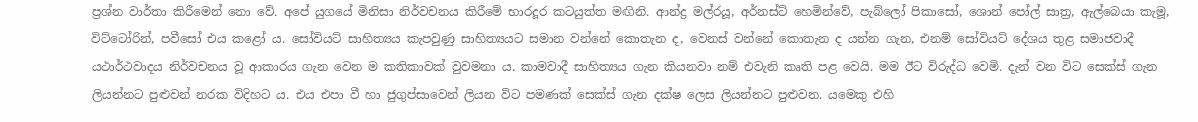ප්‍රශ්න වාර්තා කිරීමෙන් නො වේ. අපේ යුගයේ මිනිසා නිර්වචනය කිරීමේ භාරදූර කටයුත්ත මඟිනි. ආන්ද්‍ර මල්රයූ, අර්නස්ට් හෙමින්වේ, පැබ්ලෝ පිකාසෝ, ශොන් පෝල් සාත්‍ර, ඇල්බෙයා කැමූ, විට්ටෝරින්, පවීසෝ එය කළෝ ය. සෝවියට් සාහිත්‍යය කැපවුණු සාහිත්‍යයට සමාන වන්නේ කොතැන ද, වෙනස් වන්නේ කොතැන ද යන්න ගැන, එනම් සෝවියට් දේශය තුළ සමාජවාදී යථාර්ථවාදය නිර්වචනය වූ ආකාරය ගැන වෙන ම කතිකාවක් වුවමනා ය. කාමවාදී සාහිත්‍යය ගැන කියනවා නම් එවැනි කෘති පළ වෙයි. මම ඊට විරුද්ධ වෙමි. දැන් වන විට සෙක්ස් ගැන ලියන්නට පුළුවන් නරක විදිහට ය. එය එපා වී හා ජුගුප්සාවෙන් ලියන විට පමණක් සෙක්ස් ගැන දක්ෂ ලෙස ලියන්නට පුළුවන. යමෙකු එහි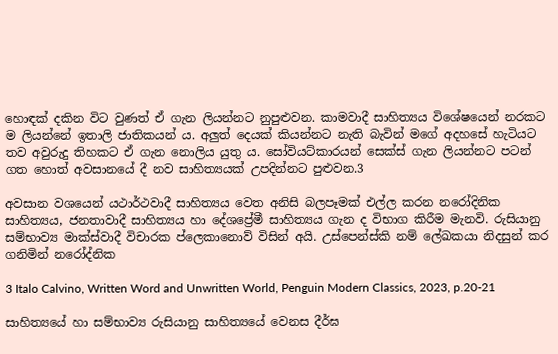හොඳක් දකින විට වුණත් ඒ ගැන ලියන්නට නුපුළුවන. කාමවාදී සාහිත්‍යය විශේෂයෙන් නරකට ම ලියන්නේ ඉතාලි ජාතිකයන් ය. අලුත් දෙයක් කියන්නට නැති බැවින් මගේ අදහසේ හැටියට තව අවුරුදු තිහකට ඒ ගැන නොලිය යුතු ය. සෝවියට්කාරයන් සෙක්ස් ගැන ලියන්නට පටන් ගත හොත් අවසානයේ දී නව සාහිත්‍යයක් උපදින්නට පුළුවන.3

අවසාන වශයෙන් යථාර්ථවාදී සාහිත්‍යය වෙත අනිසි බලපෑමක් එල්ල කරන නරෝදිනික සාහිත්‍යය, ජනතාවාදී සාහිත්‍යය හා දේශප්‍රේමී සාහිත්‍යය ගැන ද විභාග කිරීම මැනවි. රුසියානු සම්භාව්‍ය මාක්ස්වාදී විචාරක ප්ලෙකානොව් විසින් අයි. උස්පෙන්ස්කි නම් ලේඛකයා නිදසුන් කර ගනිමින් නරෝද්නික

3 Italo Calvino, Written Word and Unwritten World, Penguin Modern Classics, 2023, p.20-21

සාහිත්‍යයේ හා සම්භාව්‍ය රුසියානු සාහිත්‍යයේ වෙනස දීර්ඝ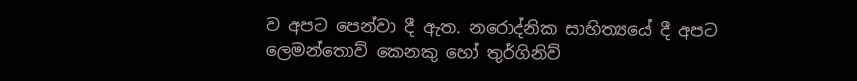ව අපට පෙන්වා දී ඇත. නරොද්නික සාහිත්‍යයේ දී අපට
ලෙමන්තොව් කෙනකු හෝ තුර්ගිනිව්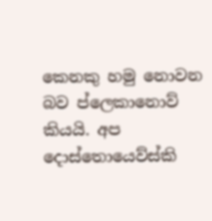කෙනකු හමු නොවන බව ප්ලෙකානොව් කියයි. අප දොස්තොයෙව්ස්කි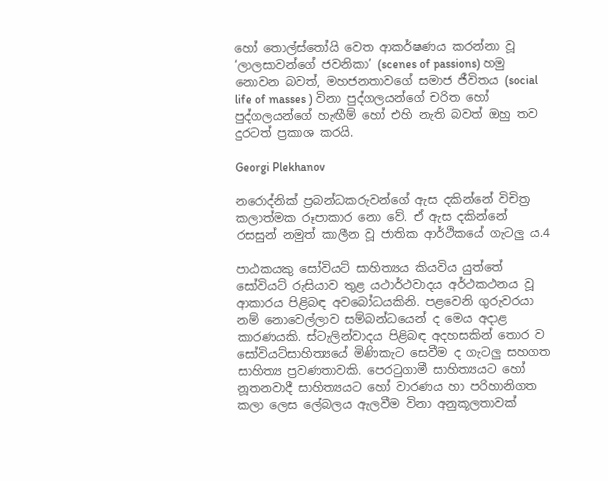හෝ තොල්ස්තෝයි වෙත ආකර්ෂණය කරන්නා වූ ‘ලාලසාවන්ගේ ජවනිකා’ (scenes of passions) හමු නොවන බවත්, මහජනතාවගේ සමාජ ජීවිතය (social life of masses ) විනා පුද්ගලයන්ගේ චරිත හෝ පුද්ගලයන්ගේ හැඟීම් හෝ එහි නැති බවත් ඔහු තව දුරටත් ප්‍රකාශ කරයි.

Georgi Plekhanov

නරොද්නික් ප්‍රබන්ධකරුවන්ගේ ඇස දකින්නේ විචිත්‍ර කලාත්මක රූපාකාර නො වේ. ඒ ඇස දකින්නේ රසසුන් නමුත් කාලීන වූ ජාතික ආර්ථිකයේ ගැටලු ය.4

පාඨකයකු සෝවියට් සාහිත්‍යය කියවිය යුත්තේ සෝවියට් රුසියාව තුළ යථාර්ථවාදය අර්ථකථනය වූ ආකාරය පිළිබඳ අවබෝධයකිනි. පළවෙනි ගුරුවරයා නම් නොවෙල්ලාව සම්බන්ධයෙන් ද මෙය අදාළ කාරණයකි. ස්ටැලින්වාදය පිළිබඳ අදහසකින් තොර ව සෝවියට්සාහිත්‍යයේ මිණිකැට සෙවීම ද ගැටලු සහගත සාහිත්‍ය ප්‍රවණතාවකි. පෙරටුගාමී සාහිත්‍යයට හෝ නූතනවාදී සාහිත්‍යයට හෝ වාරණය හා පරිහානිගත කලා ලෙස ලේබලය ඇලවීම විනා අනුකූලතාවක්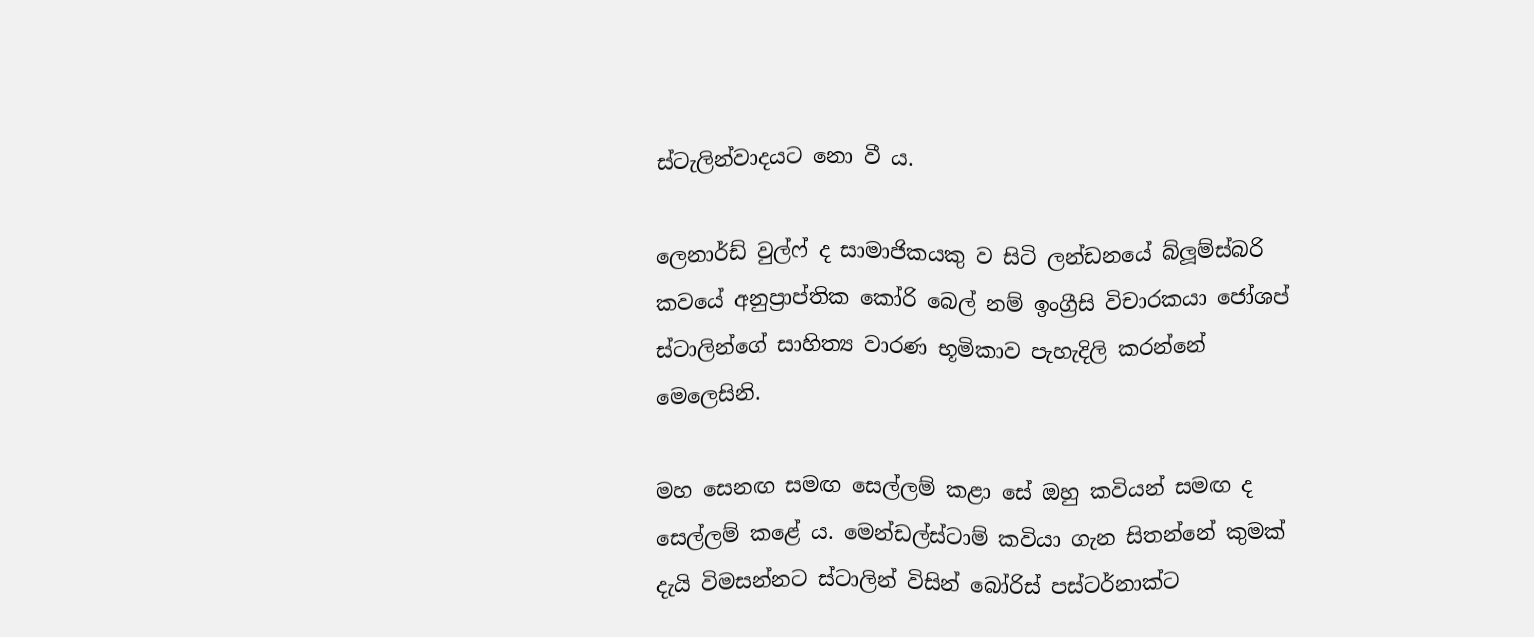ස්ටැලින්වාදයට නො වී ය.

ලෙනාර්ඩ් වුල්ෆ් ද සාමාජිකයකු ව සිටි ලන්ඩනයේ බ්ලූම්ස්බරි කවයේ අනුප්‍රාප්තික කෝරි බෙල් නම් ඉංග්‍රීසි විචාරකයා ජෝශප් ස්ටාලින්ගේ සාහිත්‍ය වාරණ භූමිකාව පැහැදිලි කරන්නේ මෙලෙසිනි.

මහ සෙනඟ සමඟ සෙල්ලම් කළා සේ ඔහු කවියන් සමඟ ද සෙල්ලම් කළේ ය. මෙන්ඩල්ස්ටාම් කවියා ගැන සිතන්නේ කුමක් දැයි විමසන්නට ස්ටාලින් විසින් බෝරිස් පස්ටර්නාක්ට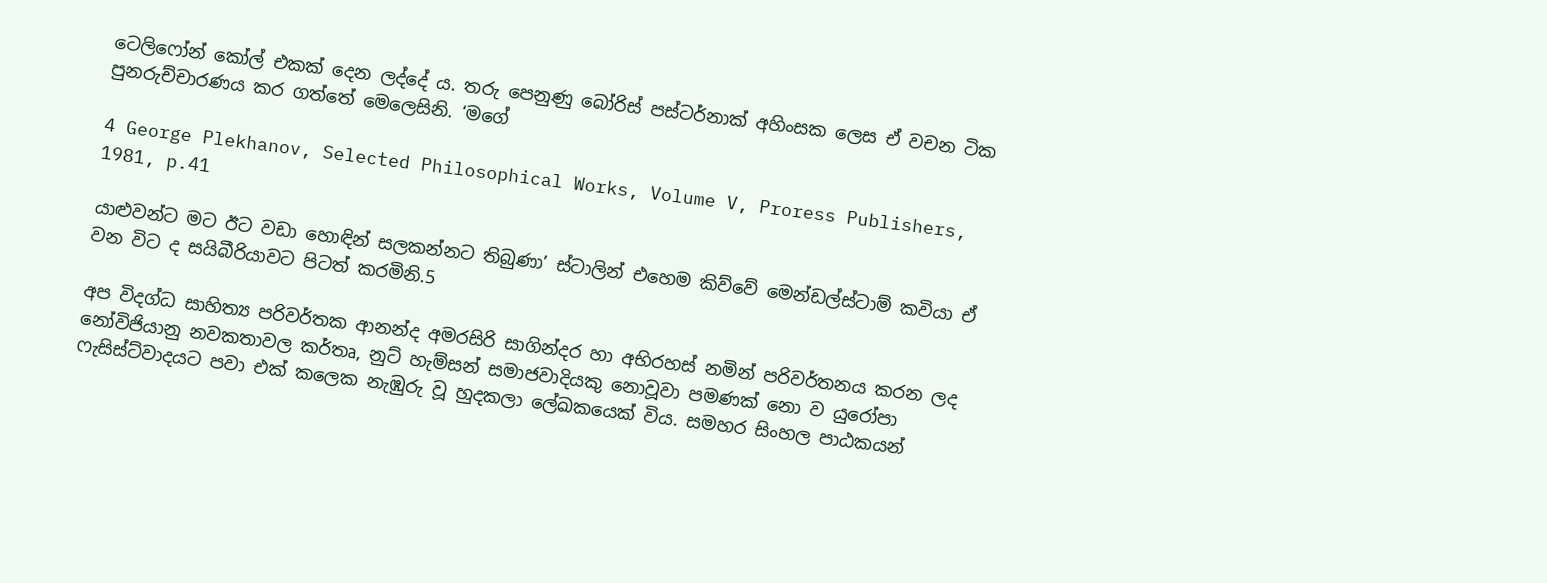ටෙලිෆෝන් කෝල් එකක් දෙන ලද්දේ ය. තරු පෙනුණු බෝරිස් පස්ටර්නාක් අහිංසක ලෙස ඒ වචන ටික පුනරුච්චාරණය කර ගත්තේ මෙලෙසිනි. ‘මගේ

4 George Plekhanov, Selected Philosophical Works, Volume V, Proress Publishers, 1981, p.41

යාළුවන්ට මට ඊට වඩා හොඳින් සලකන්නට තිබුණා’ ස්ටාලින් එහෙම කිව්වේ මෙන්ඩල්ස්ටාම් කවියා ඒ වන විට ද සයිබීරියාවට පිටත් කරමිනි.5

අප විදග්ධ සාහිත්‍ය පරිවර්තක ආනන්ද අමරසිරි සාගින්දර හා අභිරහස් නමින් පරිවර්තනය කරන ලද නෝවිජියානු නවකතාවල කර්තෘ, නුට් හැම්සන් සමාජවාදියකු නොවූවා පමණක් නො ව යුරෝපා ෆැසිස්ට්වාදයට පවා එක් කලෙක නැඹුරු වූ හුදකලා ලේඛකයෙක් විය. සමහර සිංහල පාඨකයන්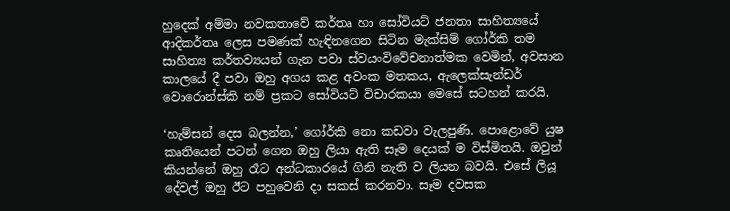හුදෙක් අම්මා නවකතාවේ කර්තෘ හා සෝවියට් ජනතා සාහිත්‍යයේ ආදිකර්තෘ ලෙස පමණක් හැඳිනගෙන සිටින මැක්සිම් ගෝර්කි තම සාහිත්‍ය කර්තව්‍යයන් ගැන පවා ස්වයංවිවේචනාත්මක වෙමින්, අවසාන කාලයේ දී පවා ඔහු අගය කළ අවංක මතකය, ඇලෙක්සැන්ඩර් වොරොන්ස්කි නම් ප්‍රකට සෝවියට් විචාරකයා මෙසේ සටහන් කරයි.

‘හැම්සන් දෙස බලන්න,’ ගෝර්කි නො කඩවා වැලපුණි. පොළොවේ යුෂ කෘතියෙන් පටන් ගෙන ඔහු ලියා ඇති සෑම දෙයක් ම විස්මිතයි. ඔවුන් කියන්නේ ඔහු රෑට අන්ධකාරයේ ගිනි නැති ව ලියන බවයි. එසේ ලියූ දේවල් ඔහු ඊට පහුවෙනි දා සකස් කරනවා. සෑම දවසක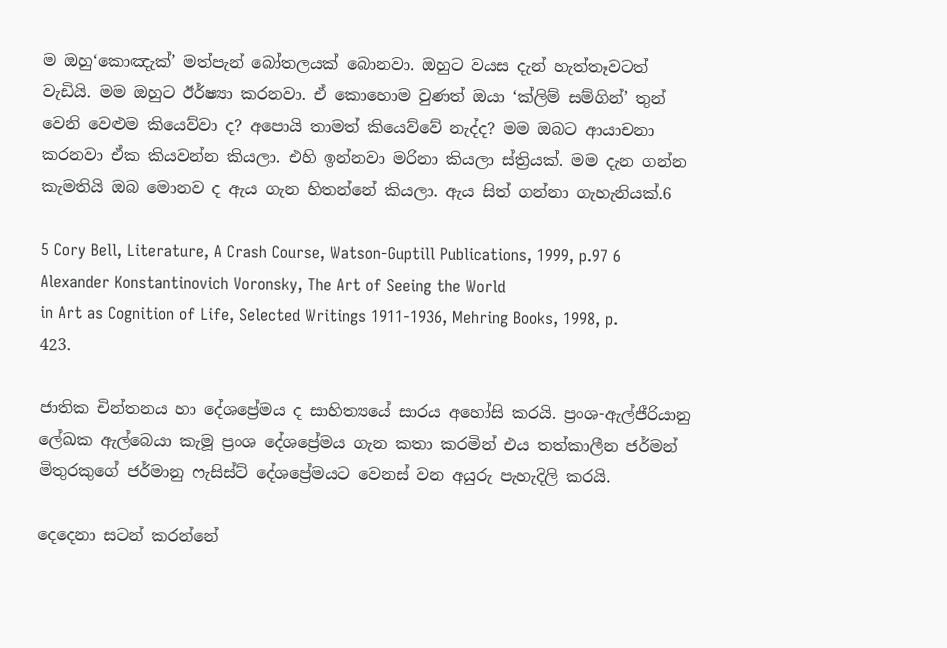ම ඔහු‘කොඤැක්’ මත්පැන් බෝතලයක් බොනවා. ඔහුට වයස දැන් හැත්තෑවටත් වැඩියි. මම ඔහුට ඊර්ෂ්‍යා කරනවා. ඒ කොහොම වුණත් ඔයා ‘ක්ලිම් සම්ගින්’ තුන් වෙනි වෙළුම කියෙව්වා ද? අපොයි තාමත් කියෙව්වේ නැද්ද? මම ඔබට ආයාචනා කරනවා ඒක කියවන්න කියලා. එහි ඉන්නවා මරිනා කියලා ස්ත්‍රියක්. මම දැන ගන්න කැමතියි ඔබ මොනව ද ඇය ගැන හිතන්නේ කියලා. ඇය සිත් ගන්නා ගැහැනියක්.6

5 Cory Bell, Literature, A Crash Course, Watson-Guptill Publications, 1999, p.97 6 Alexander Konstantinovich Voronsky, The Art of Seeing the World
in Art as Cognition of Life, Selected Writings 1911-1936, Mehring Books, 1998, p. 423.

ජාතික චින්තනය හා දේශප්‍රේමය ද සාහිත්‍යයේ සාරය අහෝසි කරයි. ප්‍රංශ-ඇල්ජීරියානු ලේඛක ඇල්බෙයා කැමූ ප්‍රංශ දේශප්‍රේමය ගැන කතා කරමින් එය තත්කාලීන ජර්මන් මිතුරකුගේ ජර්මානු ෆැසිස්ට් දේශප්‍රේමයට වෙනස් වන අයුරු පැහැදිලි කරයි.

දෙදෙනා සටන් කරන්නේ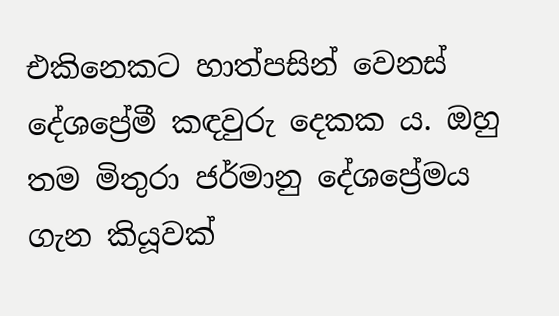එකිනෙකට හාත්පසින් වෙනස් දේශප්‍රේමී කඳවුරු දෙකක ය. ඔහු තම මිතුරා ජර්මානු දේශප්‍රේමය ගැන කියූවක්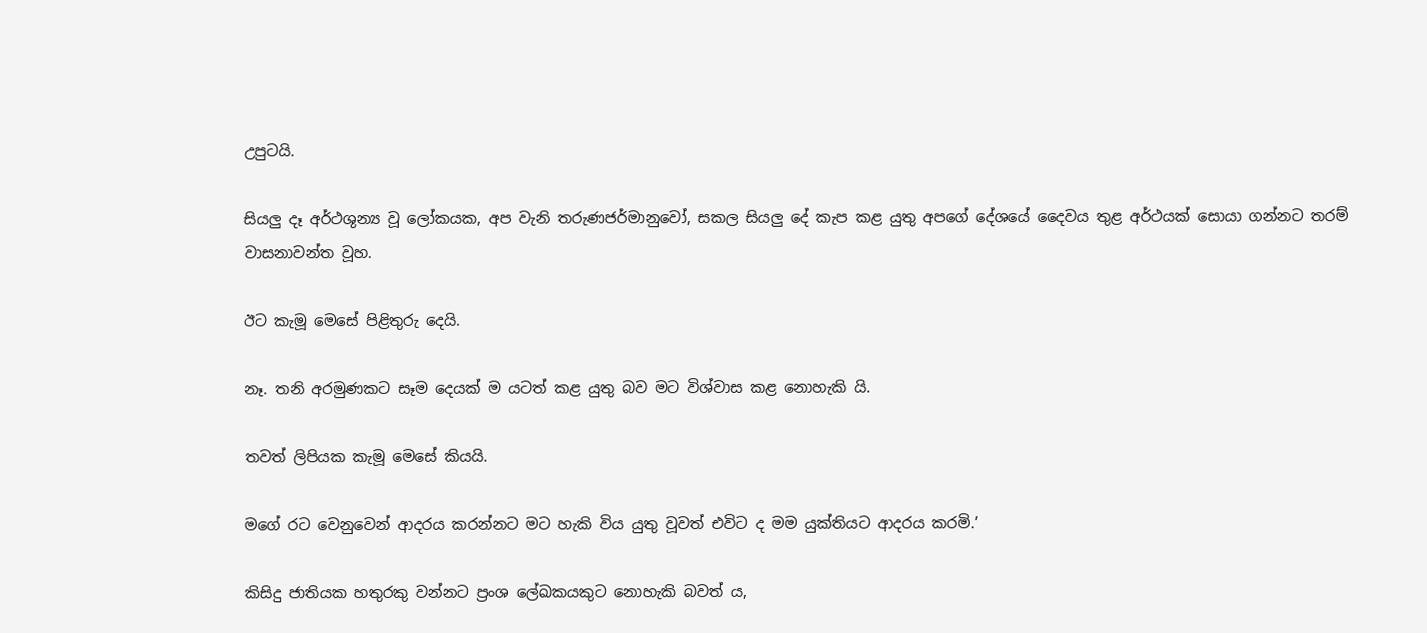උපුටයි.

සියලු දෑ අර්ථශුන්‍ය වූ ලෝකයක, අප වැනි තරුණජර්මානුවෝ, සකල සියලු දේ කැප කළ යුතු අපගේ දේශයේ දෛවය තුළ අර්ථයක් සොයා ගන්නට තරම් වාසනාවන්ත වූහ.

ඊට කැමූ මෙසේ පිළිතුරු දෙයි.

නෑ. තනි අරමුණකට සෑම දෙයක් ම යටත් කළ යුතු බව මට විශ්වාස කළ නොහැකි යි.

තවත් ලිපියක කැමූ මෙසේ කියයි.

මගේ රට වෙනුවෙන් ආදරය කරන්නට මට හැකි විය යුතු වූවත් එවිට ද මම යුක්තියට ආදරය කරමි.’

කිසිදු ජාතියක හතුරකු වන්නට ප්‍රංශ ලේඛකයකුට නොහැකි බවත් ය,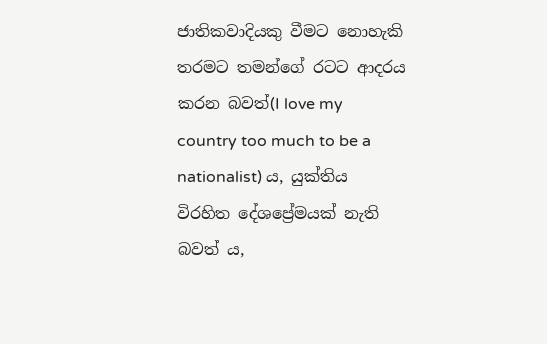ජාතිකවාදියකු වීමට නොහැකි තරමට තමන්ගේ රටට ආදරය කරන බවත්(I love my country too much to be a nationalist) ය, යුක්තිය විරහිත දේශප්‍රේමයක් නැති බවත් ය,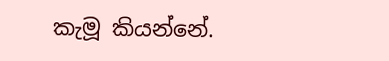කැමූ කියන්නේ.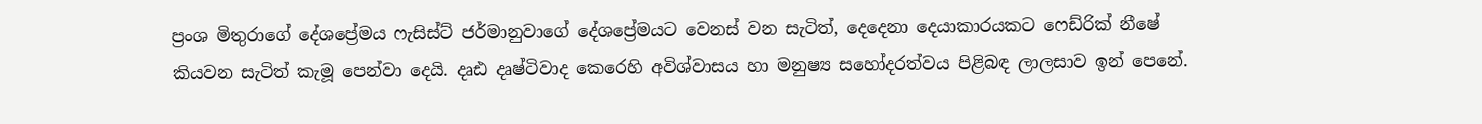ප්‍රංශ මිතුරාගේ දේශප්‍රේමය ෆැසිස්ට් ජර්මානුවාගේ දේශප්‍රේමයට වෙනස් වන සැටිත්, දෙදෙනා දෙයාකාරයකට ෆෙඩ්රික් නීෂේ කියවන සැටිත් කැමූ පෙන්වා දෙයි. දෘඪ දෘෂ්ටිවාද කෙරෙහි අවිශ්වාසය හා මනුෂ්‍ය සහෝදරත්වය පිළිබඳ ලාලසාව ඉන් පෙනේ.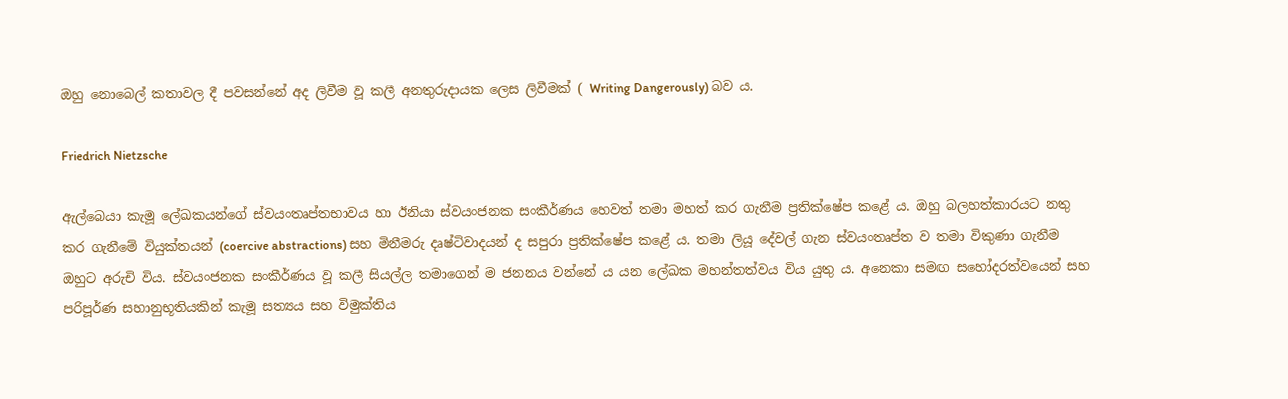ඔහු නොබෙල් කතාවල දී පවසන්නේ අද ලිවීම වූ කලී අනතුරුදායක ලෙස ලිවීමක් ( Writing Dangerously) බව ය.

Friedrich Nietzsche

ඇල්බෙයා කැමූ ලේඛකයන්ගේ ස්වයංතෘප්තභාවය හා ඊනියා ස්වයංජනක සංකීර්ණය හෙවත් තමා මහත් කර ගැනීම ප්‍රතික්ෂේප කළේ ය. ඔහු බලහත්කාරයට නතු කර ගැනීමේ වියුක්තයන් (coercive abstractions) සහ මිනීමරු දෘෂ්ටිවාදයන් ද සපුරා ප්‍රතික්ෂේප කළේ ය. තමා ලියූ දේවල් ගැන ස්වයංතෘප්ත ව තමා විකුණා ගැනීම ඔහුට අරුචි විය. ස්වයංජනක සංකීර්ණය වූ කලී සියල්ල තමාගෙන් ම ජනනය වන්නේ ය යන ලේඛක මහන්තත්වය විය යුතු ය. අනෙකා සමඟ සහෝදරත්වයෙන් සහ පරිපූර්ණ සහානුභූතියකින් කැමූ සත්‍යය සහ විමුක්තිය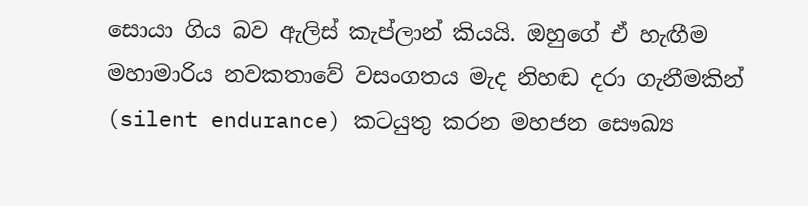සොයා ගිය බව ඇලිස් කැප්ලාන් කියයි. ඔහුගේ ඒ හැඟීම මහාමාරිය නවකතාවේ වසංගතය මැද නිහඬ දරා ගැනීමකින් (silent endurance) කටයුතු කරන මහජන සෞඛ්‍ය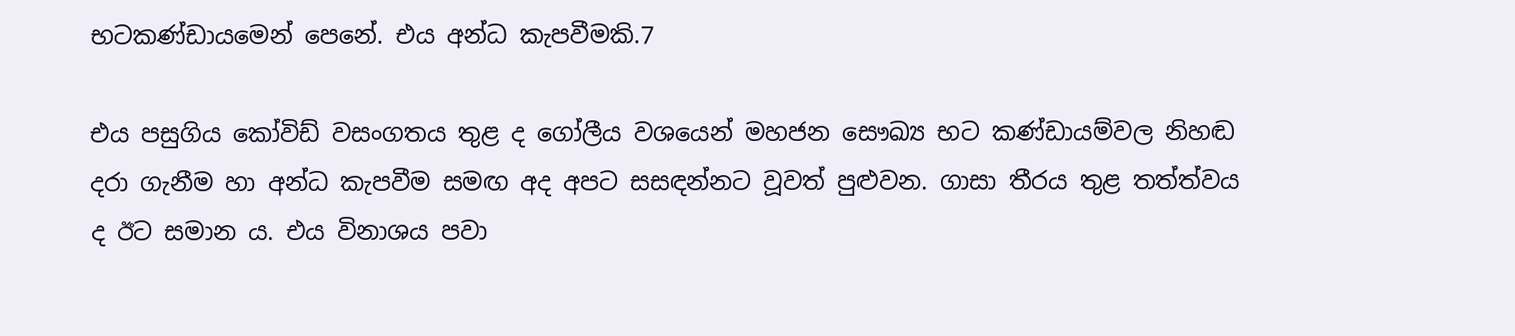භටකණ්ඩායමෙන් පෙනේ. එය අන්ධ කැපවීමකි.7

එය පසුගිය කෝවිඩ් වසංගතය තුළ ද ගෝලීය වශයෙන් මහජන සෞඛ්‍ය භට කණ්ඩායම්වල නිහඬ දරා ගැනීම හා අන්ධ කැපවීම සමඟ අද අපට සසඳන්නට වූවත් පුළුවන. ගාසා තීරය තුළ තත්ත්වය ද ඊට සමාන ය. එය විනාශය පවා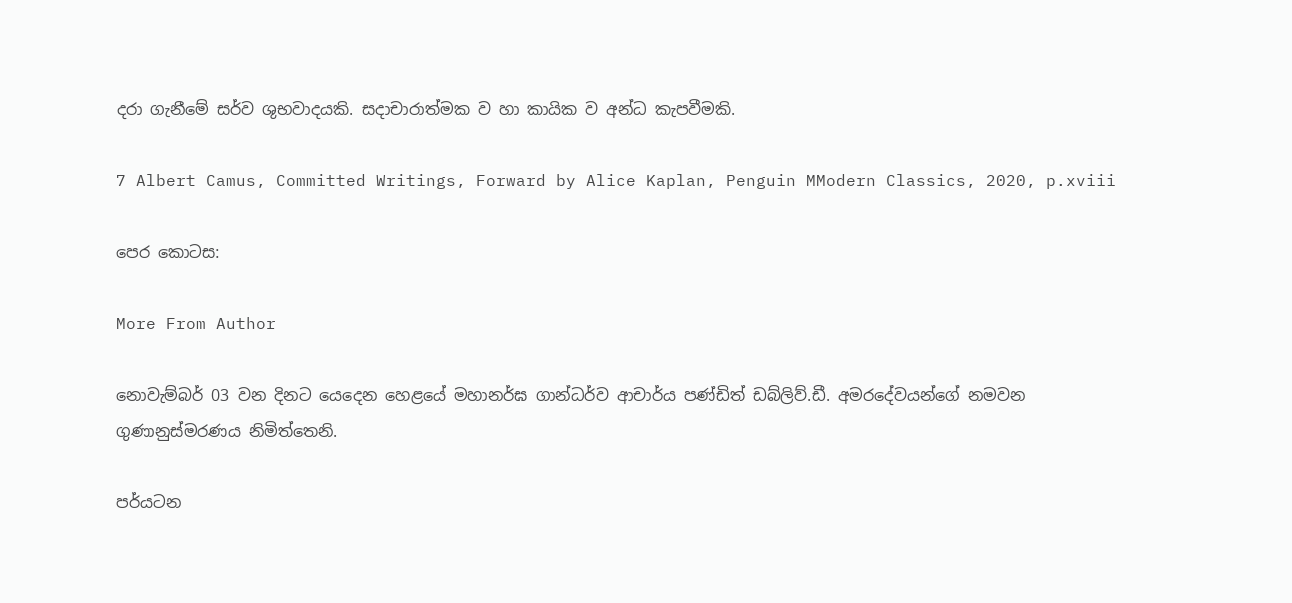දරා ගැනීමේ සර්ව ශුභවාදයකි. සදාචාරාත්මක ව හා කායික ව අන්ධ කැපවීමකි.

7 Albert Camus, Committed Writings, Forward by Alice Kaplan, Penguin MModern Classics, 2020, p.xviii

පෙර කොටස:

More From Author

නොවැම්බර් 03 වන දිනට යෙදෙන හෙළයේ මහානර්ඝ ගාන්ධර්ව ආචාර්ය පණ්ඩිත් ඩබ්ලිව්.ඩී. අමරදේවයන්ගේ නමවන ගුණානුස්මරණය නිමිත්තෙනි.

පර්යටන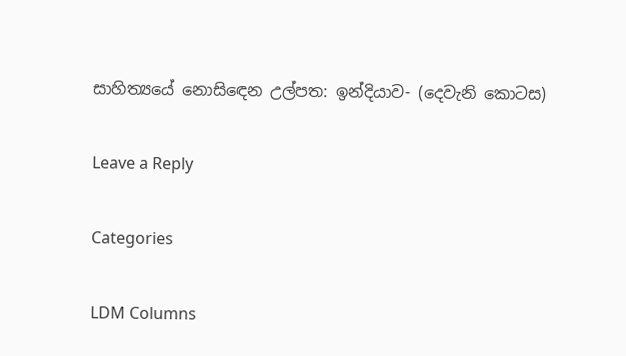සාහිත්‍යයේ නොසිඳෙන උල්පත: ඉන්දියාව- (දෙවැනි කොටස)

Leave a Reply

Categories

LDM Columns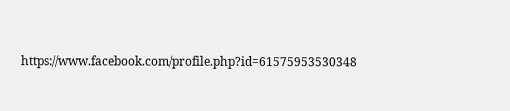https://www.facebook.com/profile.php?id=61575953530348